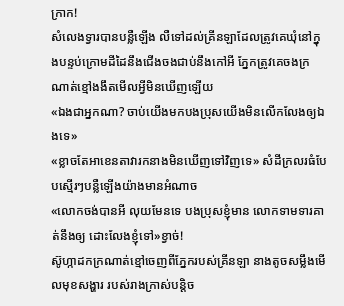ក្រាក!
សំលេងទ្វារបានបន្លឺឡើង លឺទៅដល់គ្រីនឡាដែលត្រូវគេឃុំនៅក្នុងបន្ទប់ក្រោមដីដៃនឹងជើងចងជាប់នឹងកៅអី ភ្នែកត្រូវគេចងក្រណាត់ខ្មៅងងឹតមើលអ្វីមិនឃើញឡើយ
«ឯងជាអ្នកណា? ចាប់យើងមកបងប្រុសយើងមិនលើកលែងឲ្យឯងទេ»
«ខ្លាចតែអាខេនតាវារកនាងមិនឃើញទៅវិញទេ» សំដីក្រលរធំបែបស្មើរៗបន្លឺឡើងយ៉ាងមានអំណាច
«លោកចង់បានអី លុយមែនទេ បងប្រុសខ្ញុំមាន លោកទាមទារគាត់នឹងឲ្យ ដោះលែងខ្ញុំទៅ»ខ្វាច់!
ស៊ូហ្កាដកក្រណាត់ខ្មៅចេញពីភ្នែករបស់គ្រីនឡា នាងតូចសម្លឹងមើលមុខសង្ហារ របស់រាងក្រាស់បន្ដិច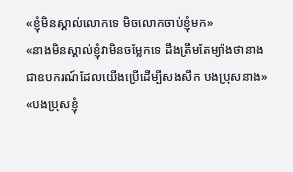«ខ្ញុំមិនស្គាល់លោកទេ មិចលោកចាប់ខ្ញុំមក»
«នាងមិនស្គាល់ខ្ញុំវាមិនចម្លែកទេ ដឹងត្រឹមតែម្យ៉ាងថានាងជាឧបករណ៍ដែលយើងប្រើដើម្បីសងសឹក បងប្រុសនាង»
«បងប្រុសខ្ញុំ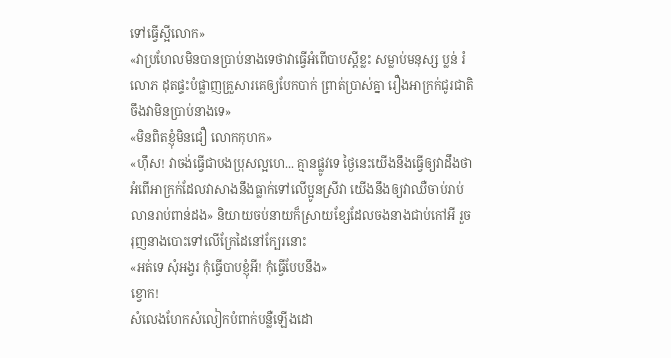ទៅធ្វើស្អីលោក»
«វាប្រហែលមិនបានប្រាប់នាងទេថាវាធ្វើអំពើបាបស្ដីខ្លះ សម្លាប់មនុស្ស ប្លន់ រំលោភ ដុតផ្ទះបំផ្លាញគ្រួសារគេឲ្យបែកបាក់ ព្រាត់ប្រាស់គ្នា រឿងអាក្រក់ជូរជាតិចឹងវាមិនប្រាប់នាងទេ»
«មិនពិតខ្ញុំមិនជឿ លោកកុហក»
«ហុឹស! វាចង់ធ្វើជាបងប្រុសល្អហេ... គ្មានផ្លូវទេ ថ្ងៃនេះយើងនឹងធ្វើឲ្យវាដឹងថាអំពើអាក្រក់ដែលវាសាងនឹងធ្លាក់ទៅលើប្អូនស្រីវា យើងនឹងឲ្យវាឈឺចាប់រាប់លានរាប់ពាន់ដង» និយាយចប់នាយក៏ស្រាយខ្សែដែលចងនាងជាប់កៅអី រួចរុញនាងបោះទៅលើក្រែដៃនៅក្បែរនោះ
«អត់ទេ សុំអង្វរ កុំធ្វើបាបខ្ញុំអី! កុំធ្វើបែបនឹង»
ខ្វោក!
សំលេងហែកសំលៀកបំពាក់បន្លឺឡើងដោ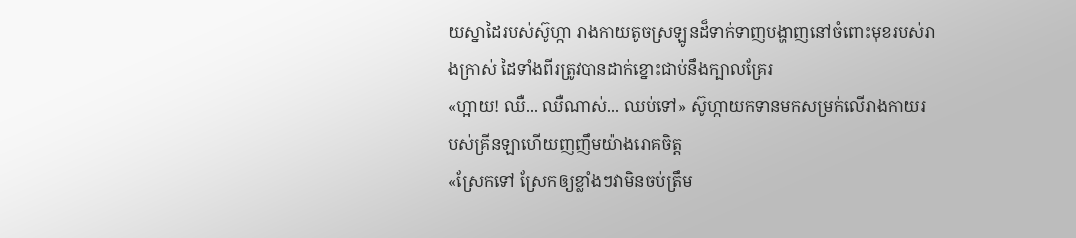យស្នាដៃរបស់ស៊ូហ្កា រាងកាយតូចស្រឡូនដ៏ទាក់ទាញបង្ហាញនៅចំពោះមុខរបស់រាងក្រាស់ ដៃទាំងពីរត្រូវបានដាក់ខ្នោះជាប់នឹងក្បាលគ្រែរ
«ហ្អាយ! ឈឺ... ឈឺណាស់... ឈប់ទៅ» ស៊ូហ្កាយកទានមកសម្រក់លើរាងកាយរបស់គ្រីនឡាហើយញញឹមយ៉ាងរោគចិត្ត
«ស្រែកទៅ ស្រែកឲ្យខ្លាំងៗវាមិនចប់ត្រឹម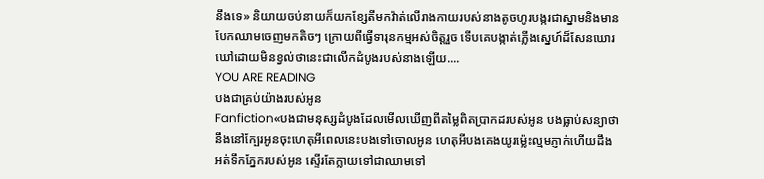នឹងទេ» និយាយចប់នាយក៏យកខ្សែតីមកវ៉ាត់លើរាងកាយរបស់នាងតូចហូរបង្ករជាស្នាមនិងមានបែកឈាមចេញមកតិចៗ ក្រោយពីធ្វើទារុនកម្មអស់ចិត្តរួច ទើបគេបង្កាត់ភ្លើងស្នេហ៍ដ៏សែនឃោរឃៅដោយមិនខ្វល់ថានេះជាលើកដំបូងរបស់នាងឡើយ....
YOU ARE READING
បងជាគ្រប់យ៉ាងរបស់អូន
Fanfiction«បងជាមនុស្សដំបូងដែលមើលឃើញពីតម្លៃពិតប្រាកដរបស់អូន បងធ្លាប់សន្យាថានឹងនៅក្បែរអូនចុះហេតុអីពេលនេះបងទៅចោលអូន ហេតុអីបងគេងយូរម្ល៉េះល្មមភ្ញាក់ហើយដឹងអត់ទឹកភ្នែករបស់អូន ស្ទើរតែក្លាយទៅជាឈាមទៅ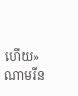ហើយ» ណាមរីន